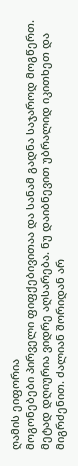ღამის ეიფორია
მოგონებები პირველი ფიფქებივითაა და სანამ გადნა საჯაროდ მოგწერთ. მეტად დღიურია ვიდრე აღსარება. ნუ დაიბნევით უბრალიდ იკითხეთ და მიგრძენით. ძალიან შორიდან არ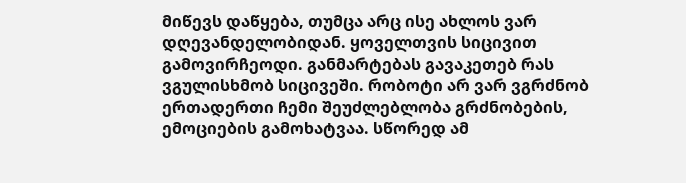მიწევს დაწყება, თუმცა არც ისე ახლოს ვარ დღევანდელობიდან. ყოველთვის სიცივით გამოვირჩეოდი. განმარტებას გავაკეთებ რას ვგულისხმობ სიცივეში. რობოტი არ ვარ ვგრძნობ ერთადერთი ჩემი შეუძლებლობა გრძნობების, ემოციების გამოხატვაა. სწორედ ამ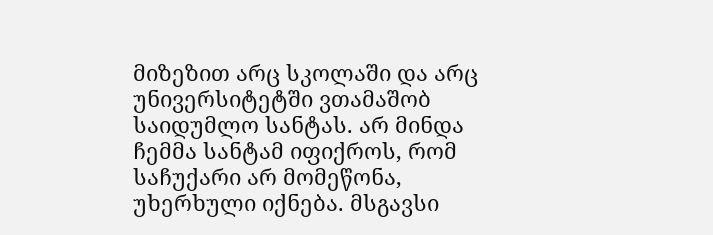მიზეზით არც სკოლაში და არც უნივერსიტეტში ვთამაშობ საიდუმლო სანტას. არ მინდა ჩემმა სანტამ იფიქროს, რომ საჩუქარი არ მომეწონა, უხერხული იქნება. მსგავსი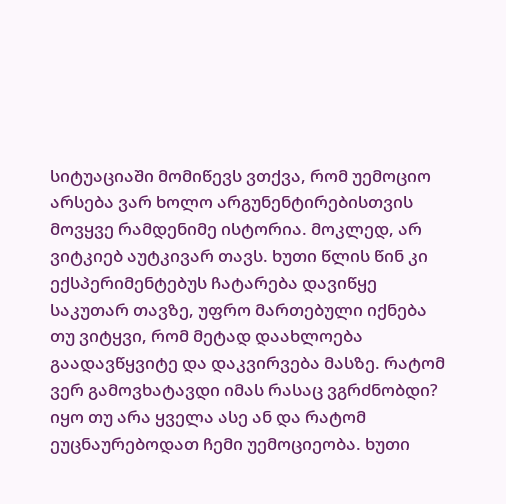სიტუაციაში მომიწევს ვთქვა, რომ უემოციო არსება ვარ ხოლო არგუნენტირებისთვის მოვყვე რამდენიმე ისტორია. მოკლედ, არ ვიტკიებ აუტკივარ თავს. ხუთი წლის წინ კი ექსპერიმენტებუს ჩატარება დავიწყე საკუთარ თავზე, უფრო მართებული იქნება თუ ვიტყვი, რომ მეტად დაახლოება გაადავწყვიტე და დაკვირვება მასზე. რატომ ვერ გამოვხატავდი იმას რასაც ვგრძნობდი? იყო თუ არა ყველა ასე ან და რატომ ეუცნაურებოდათ ჩემი უემოციეობა. ხუთი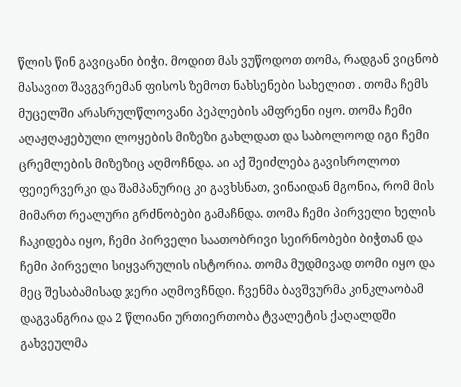წლის წინ გავიცანი ბიჭი. მოდით მას ვუწოდოთ თომა, რადგან ვიცნობ მასავით შავგვრემან ფისოს ზემოთ ნახსენები სახელით . თომა ჩემს მუცელში არასრულწლოვანი პეპლების ამფრენი იყო. თომა ჩემი აღაჟღაჟებული ლოყების მიზეზი გახლდათ და საბოლოოდ იგი ჩემი ცრემლების მიზეზიც აღმოჩნდა. აი აქ შეიძლება გავისროლოთ ფეიერვერკი და შამპანურიც კი გავხსნათ, ვინაიდან მგონია, რომ მის მიმართ რეალური გრძნობები გამაჩნდა. თომა ჩემი პირველი ხელის ჩაკიდება იყო, ჩემი პირველი საათობრივი სეირნობები ბიჭთან და ჩემი პირველი სიყვარულის ისტორია. თომა მუდმივად თომი იყო და მეც შესაბამისად ჯერი აღმოვჩნდი. ჩვენმა ბავშვურმა კინკლაობამ დაგვანგრია და 2 წლიანი ურთიერთობა ტვალეტის ქაღალდში გახვეულმა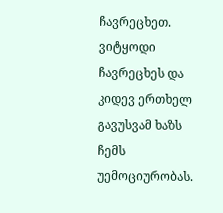ჩავრეცხეთ. ვიტყოდი ჩავრეცხეს და კიდევ ერთხელ გავუსვამ ხაზს ჩემს უემოციურობას.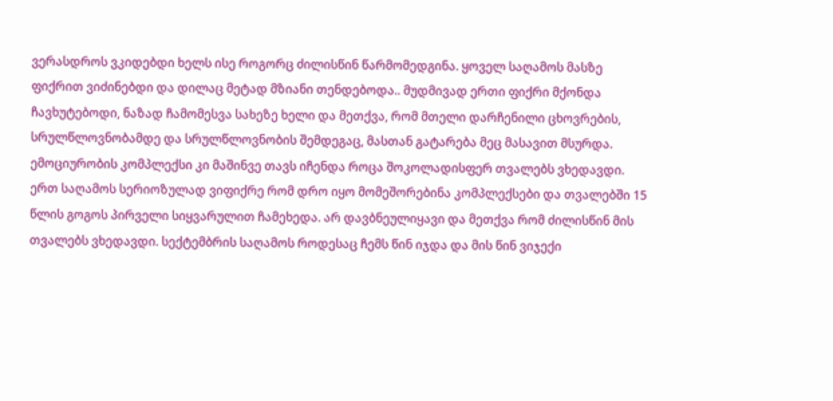ვერასდროს ვკიდებდი ხელს ისე როგორც ძილისწინ წარმომედგინა. ყოველ საღამოს მასზე ფიქრით ვიძინებდი და დილაც მეტად მზიანი თენდებოდა.. მუდმივად ერთი ფიქრი მქონდა ჩავხუტებოდი, ნაზად ჩამომესვა სახეზე ხელი და მეთქვა, რომ მთელი დარჩენილი ცხოვრების, სრულწლოვნობამდე და სრულწლოვნობის შემდეგაც, მასთან გატარება მეც მასავით მსურდა. ემოციურობის კომპლექსი კი მაშინვე თავს იჩენდა როცა შოკოლადისფერ თვალებს ვხედავდი. ერთ საღამოს სერიოზულად ვიფიქრე რომ დრო იყო მომეშორებინა კომპლექსები და თვალებში 15 წლის გოგოს პირველი სიყვარულით ჩამეხედა. არ დავბნეულიყავი და მეთქვა რომ ძილისწინ მის თვალებს ვხედავდი. სექტემბრის საღამოს როდესაც ჩემს წინ იჯდა და მის წინ ვიჯექი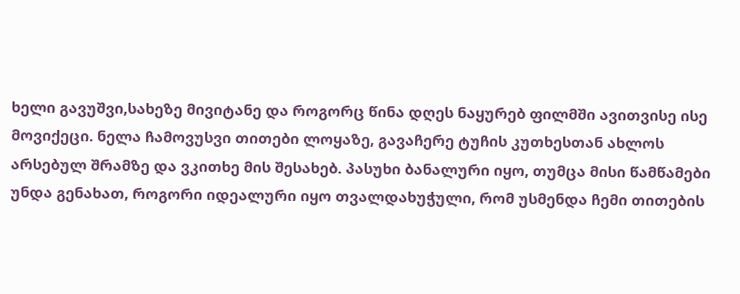ხელი გავუშვი,სახეზე მივიტანე და როგორც წინა დღეს ნაყურებ ფილმში ავითვისე ისე მოვიქეცი. ნელა ჩამოვუსვი თითები ლოყაზე, გავაჩერე ტუჩის კუთხესთან ახლოს არსებულ შრამზე და ვკითხე მის შესახებ. პასუხი ბანალური იყო, თუმცა მისი წამწამები უნდა გენახათ, როგორი იდეალური იყო თვალდახუჭული, რომ უსმენდა ჩემი თითების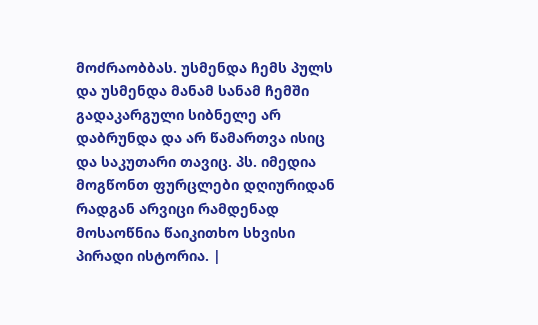მოძრაობბას. უსმენდა ჩემს პულს და უსმენდა მანამ სანამ ჩემში გადაკარგული სიბნელე არ დაბრუნდა და არ წამართვა ისიც და საკუთარი თავიც. პს. იმედია მოგწონთ ფურცლები დღიურიდან რადგან არვიცი რამდენად მოსაოწნია წაიკითხო სხვისი პირადი ისტორია. |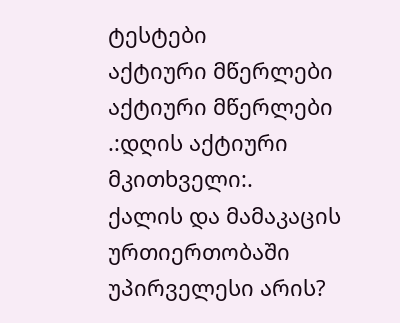ტესტები
აქტიური მწერლები
აქტიური მწერლები
.:დღის აქტიური მკითხველი:.
ქალის და მამაკაცის ურთიერთობაში უპირველესი არის?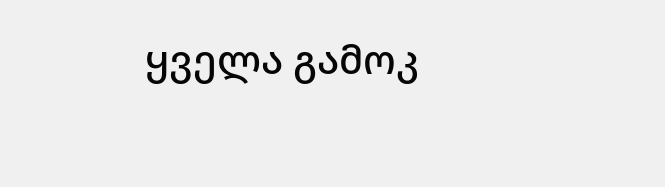ყველა გამოკ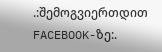.:შემოგვიერთდით FACEBOOK-ზე:.